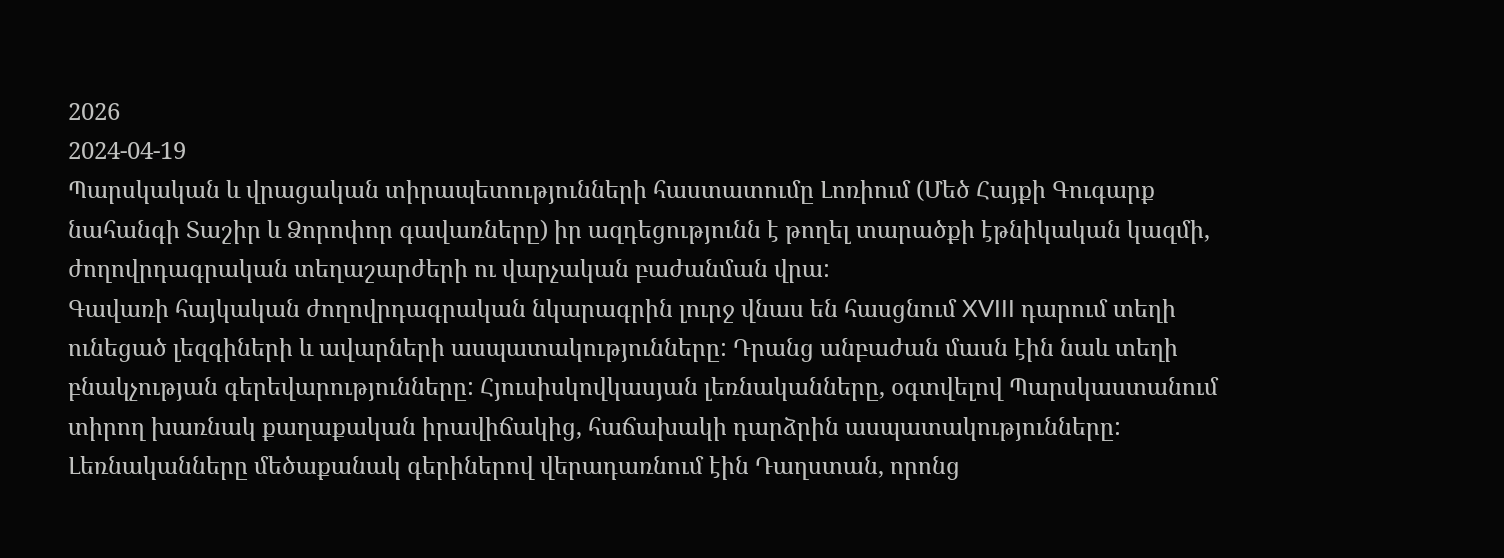2026
2024-04-19
Պարսկական և վրացական տիրապետությունների հաստատումը Լոռիում (Մեծ Հայքի Գուգարք նահանգի Տաշիր և Ձորոփոր գավառները) իր ազդեցությունն է թողել տարածքի էթնիկական կազմի, ժողովրդագրական տեղաշարժերի ու վարչական բաժանման վրա:
Գավառի հայկական ժողովրդագրական նկարագրին լուրջ վնաս են հասցնում XVIII դարում տեղի ունեցած լեզգիների և ավարների ասպատակությունները: Դրանց անբաժան մասն էին նաև տեղի բնակչության գերեվարությունները: Հյուսիսկովկասյան լեռնականները, օգտվելով Պարսկաստանում տիրող խառնակ քաղաքական իրավիճակից, հաճախակի դարձրին ասպատակությունները: Լեռնականները մեծաքանակ գերիներով վերադառնում էին Դաղստան, որոնց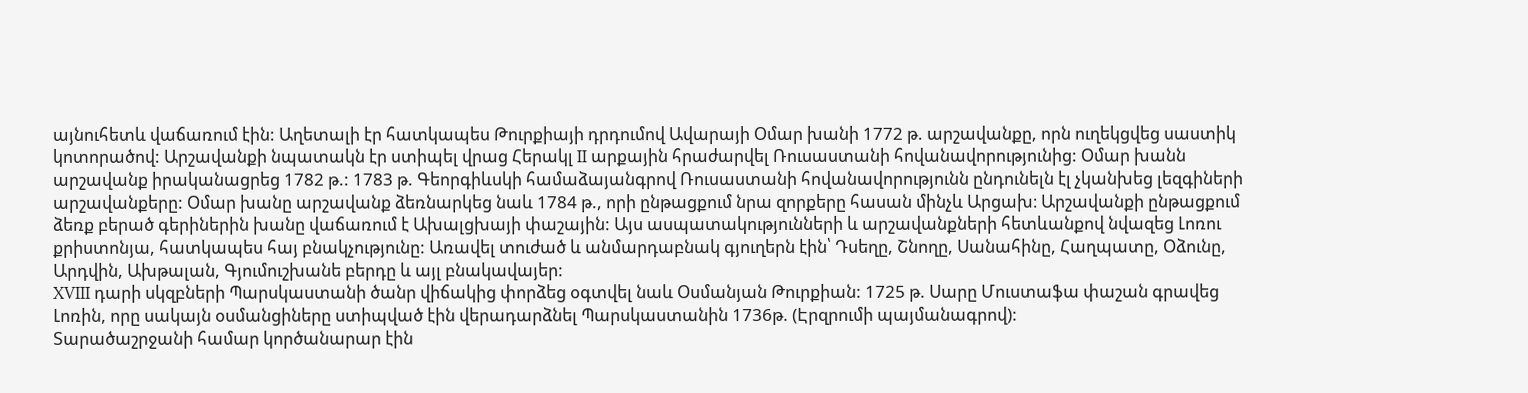այնուհետև վաճառում էին: Աղետալի էր հատկապես Թուրքիայի դրդումով Ավարայի Օմար խանի 1772 թ. արշավանքը, որն ուղեկցվեց սաստիկ կոտորածով: Արշավանքի նպատակն էր ստիպել վրաց Հերակլ II արքային հրաժարվել Ռուսաստանի հովանավորությունից: Օմար խանն արշավանք իրականացրեց 1782 թ.: 1783 թ. Գեորգիևսկի համաձայանգրով Ռուսաստանի հովանավորությունն ընդունելն էլ չկանխեց լեզգիների արշավանքերը: Օմար խանը արշավանք ձեռնարկեց նաև 1784 թ., որի ընթացքում նրա զորքերը հասան մինչև Արցախ։ Արշավանքի ընթացքում ձեռք բերած գերիներին խանը վաճառում է Ախալցխայի փաշային: Այս ասպատակությունների և արշավանքների հետևանքով նվազեց Լոռու քրիստոնյա, հատկապես հայ բնակչությունը: Առավել տուժած և անմարդաբնակ գյուղերն էին՝ Դսեղը, Շնողը, Սանահինը, Հաղպատը, Օձունը, Արդվին, Ախթալան, Գյումուշխանե բերդը և այլ բնակավայեր:
XVIII դարի սկզբների Պարսկաստանի ծանր վիճակից փորձեց օգտվել նաև Օսմանյան Թուրքիան: 1725 թ. Սարը Մուստաֆա փաշան գրավեց Լոռին, որը սակայն օսմանցիները ստիպված էին վերադարձնել Պարսկաստանին 1736թ. (Էրզրումի պայմանագրով):
Տարածաշրջանի համար կործանարար էին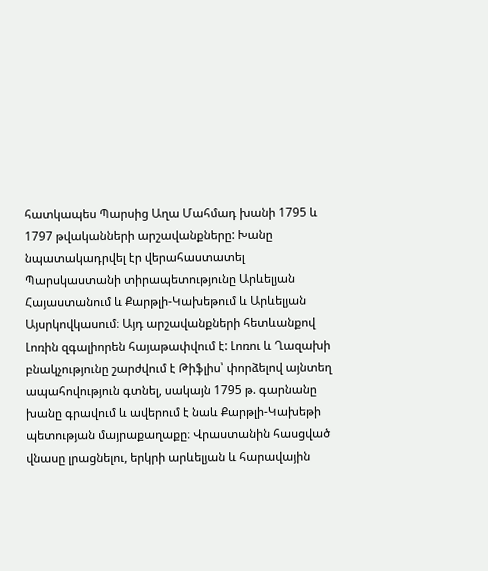հատկապես Պարսից Աղա Մահմադ խանի 1795 և 1797 թվականների արշավանքները: Խանը նպատակադրվել էր վերահաստատել Պարսկաստանի տիրապետությունը Արևելյան Հայաստանում և Քարթլի-Կախեթում և Արևելյան Այսրկովկասում։ Այդ արշավանքների հետևանքով Լոռին զգալիորեն հայաթափվում է: Լոռու և Ղազախի բնակչությունը շարժվում է Թիֆլիս՝ փորձելով այնտեղ ապահովություն գտնել, սակայն 1795 թ. գարնանը խանը գրավում և ավերում է նաև Քարթլի-Կախեթի պետության մայրաքաղաքը։ Վրաստանին հասցված վնասը լրացնելու, երկրի արևելյան և հարավային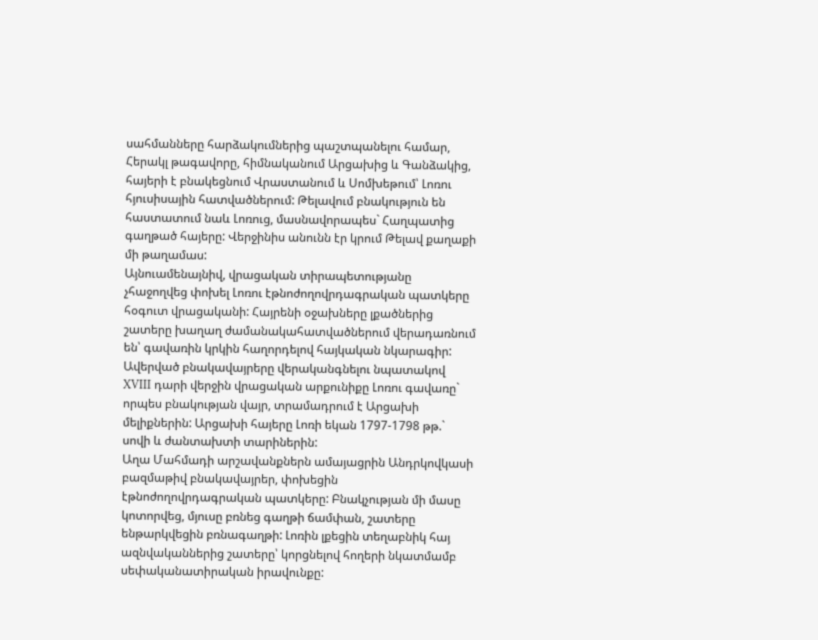սահմանները հարձակումներից պաշտպանելու համար, Հերակլ թագավորը, հիմնականում Արցախից և Գանձակից, հայերի է բնակեցնում Վրաստանում և Սոմխեթում՝ Լոռու հյուսիսային հատվածներում: Թելավում բնակություն են հաստատում նաև Լոռուց, մասնավորապես` Հաղպատից գաղթած հայերը: Վերջինիս անունն էր կրում Թելավ քաղաքի մի թաղամաս:
Այնուամենայնիվ, վրացական տիրապետությանը չհաջողվեց փոխել Լոռու էթնոժողովրդագրական պատկերը հօգուտ վրացականի: Հայրենի օջախները լքածներից շատերը խաղաղ ժամանակահատվածներում վերադառնում են՝ գավառին կրկին հաղորդելով հայկական նկարագիր: Ավերված բնակավայրերը վերականգնելու նպատակով XVIII դարի վերջին վրացական արքունիքը Լոռու գավառը` որպես բնակության վայր, տրամադրում է Արցախի մելիքներին: Արցախի հայերը Լոռի եկան 1797-1798 թթ.` սովի և ժանտախտի տարիներին:
Աղա Մահմադի արշավանքներն ամայացրին Անդրկովկասի բազմաթիվ բնակավայրեր, փոխեցին էթնոժողովրդագրական պատկերը: Բնակչության մի մասը կոտորվեց, մյուսը բռնեց գաղթի ճամփան, շատերը ենթարկվեցին բռնագաղթի: Լոռին լքեցին տեղաբնիկ հայ ազնվականներից շատերը՝ կորցնելով հողերի նկատմամբ սեփականատիրական իրավունքը: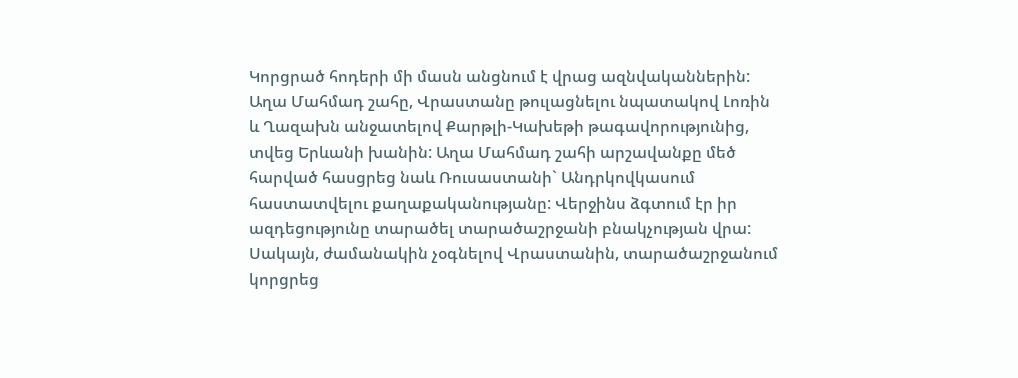Կորցրած հոդերի մի մասն անցնում է վրաց ազնվականներին:
Աղա Մահմադ շահը, Վրաստանը թուլացնելու նպատակով Լոռին և Ղազախն անջատելով Քարթլի-Կախեթի թագավորությունից, տվեց Երևանի խանին: Աղա Մահմադ շահի արշավանքը մեծ հարված հասցրեց նաև Ռուսաստանի` Անդրկովկասում հաստատվելու քաղաքականությանը: Վերջինս ձգտում էր իր ազդեցությունը տարածել տարածաշրջանի բնակչության վրա: Սակայն, ժամանակին չօգնելով Վրաստանին, տարածաշրջանում կորցրեց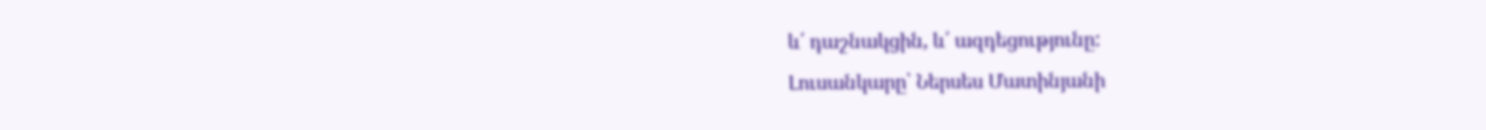և՛ դաշնակցին, և՛ ազդեցությունը:
Լուսանկարը՝ Ներսես Մատինյանի